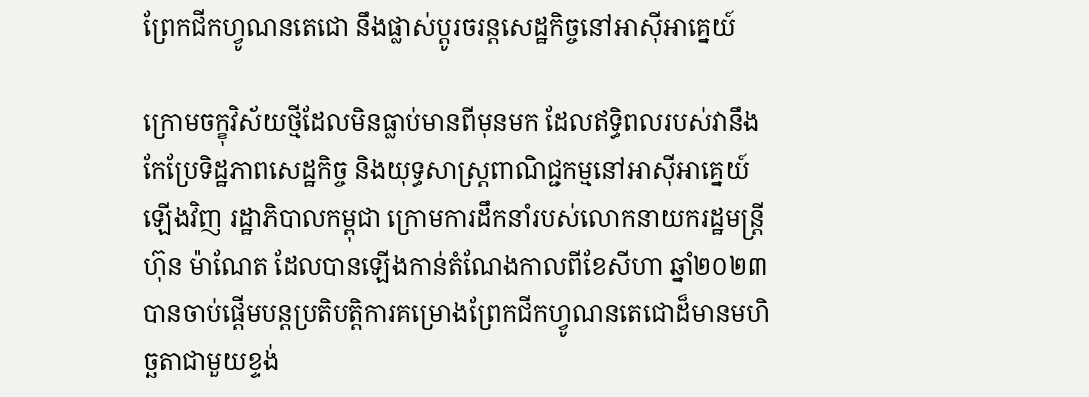ព្រែកជីកហ្វូណនតេជោ នឹងផ្លាស់ប្តូរចរន្តសេដ្ឋកិច្ចនៅអាស៊ីអាគ្នេយ៍

ក្រោមចក្ខុវិស័យថ្មីដែលមិនធ្លាប់មានពីមុនមក ដែលឥទ្ធិពលរបស់វានឹងកែប្រែទិដ្ឋភាពសេដ្ឋកិច្ច និងយុទ្ធសាស្ត្រពាណិជ្ជកម្មនៅអាស៊ីអាគ្នេយ៍ឡើងវិញ រដ្ឋាភិបាលកម្ពុជា ក្រោមការដឹកនាំរបស់លោកនាយករដ្ឋមន្ត្រី ហ៊ុន ម៉ាណែត ដែលបានឡើងកាន់តំណែងកាលពីខែសីហា ឆ្នាំ២០២៣ បានចាប់ផ្តើមបន្តប្រតិបត្តិការគម្រោងព្រែកជីកហ្វូណនតេជោដ៏មានមហិច្ឆតាជាមួយខ្ទង់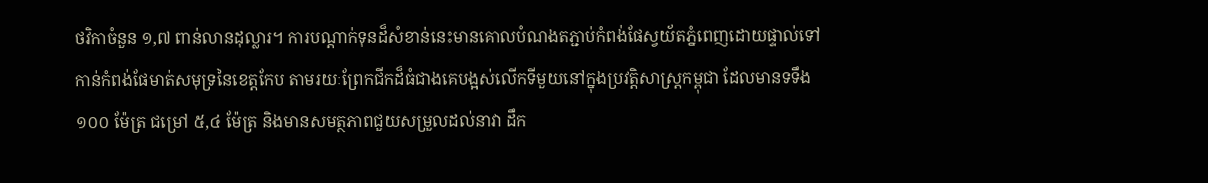ថវិកាចំនួន ១,៧ ពាន់លានដុល្លារ។ ការបណ្តាក់ទុនដ៏សំខាន់នេះមានគោលបំណងតភ្ជាប់កំពង់ផែស្វយ័តភ្នំពេញដោយផ្ទាល់ទៅកាន់កំពង់ផែមាត់សមុទ្រនៃខេត្តកែប តាមរយៈព្រែកជីកដ៏ធំជាងគេបង្អស់លើកទីមួយនៅក្នុងប្រវត្តិសាស្ត្រកម្ពុជា ដែលមានទទឹង ១០០ ម៉ែត្រ ជម្រៅ ៥,៤ ម៉ែត្រ និងមានសមត្ថភាពជួយសម្រួលដល់នាវា ដឹក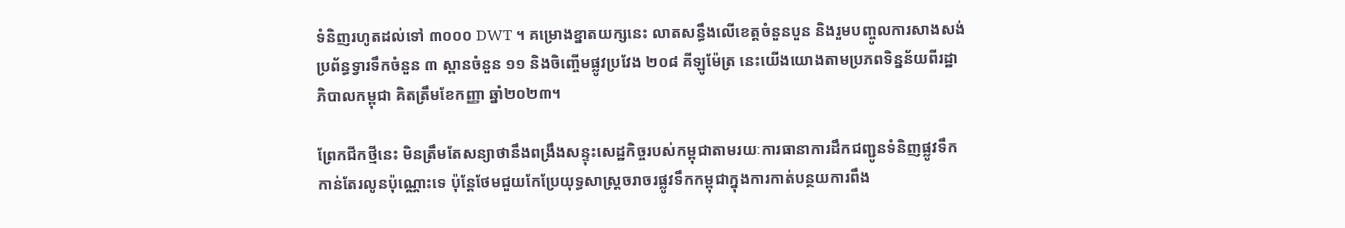ទំនិញរហូតដល់ទៅ ៣០០០ DWT ។ គម្រោងខ្នាតយក្សនេះ លាតសន្ធឹងលើខេត្តចំនួនបួន និងរួមបញ្ចូលការសាងសង់ប្រព័ន្ធទ្វារទឹកចំនួន ៣ ស្ពានចំនួន ១១ និងចិញ្ចើមផ្លូវប្រវែង ២០៨ គីឡូម៉ែត្រ នេះយើងយោងតាមប្រភពទិន្នន័យពីរដ្ឋាភិបាលកម្ពុជា គិតត្រឹមខែកញ្ញា ឆ្នាំ២០២៣។

ព្រែកជីកថ្មីនេះ មិនត្រឹមតែសន្យាថានឹងពង្រឹងសន្ទុះសេដ្ឋកិច្ចរបស់កម្ពុជាតាមរយៈការធានាការដឹកជញ្ជូនទំនិញផ្លូវទឹកកាន់តែរលូនប៉ុណ្ណោះទេ ប៉ុន្តែថែមជួយកែប្រែយុទ្ធសាស្ត្រចរាចរផ្លូវទឹកកម្ពុជាក្នុងការកាត់បន្ថយការពឹង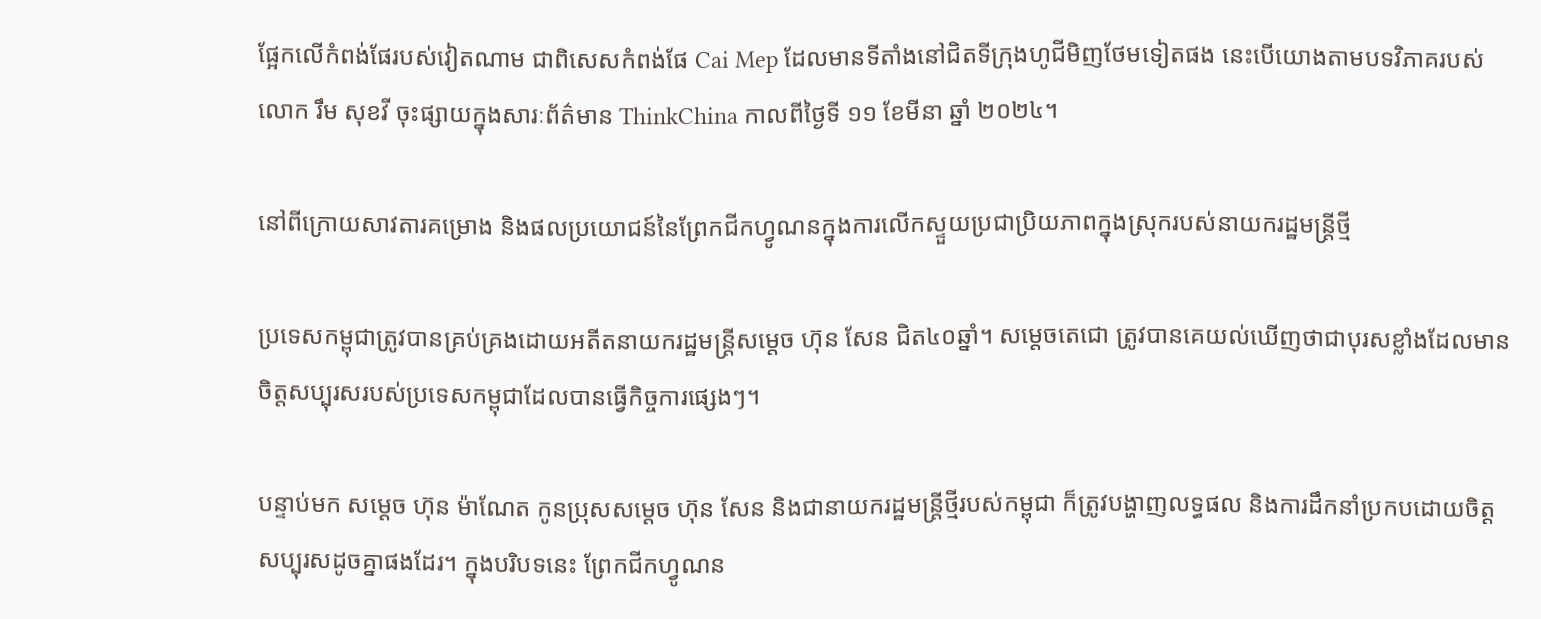ផ្អែកលើកំពង់ផែរបស់វៀតណាម ជាពិសេសកំពង់ផែ Cai Mep ដែលមានទីតាំងនៅជិតទីក្រុងហូជីមិញថែមទៀតផង នេះបើយោងតាមបទវិភាគរបស់លោក រឹម សុខវី ចុះផ្សាយក្នុងសារៈព័ត៌មាន ThinkChina កាលពីថ្ងៃទី ១១ ខែមីនា ឆ្នាំ ២០២៤។

នៅពីក្រោយសាវតារគម្រោង និងផលប្រយោជន៍នៃព្រែកជីកហ្វូណនក្នុងការលើកស្ទួយប្រជាប្រិយភាពក្នុងស្រុករបស់នាយករដ្ឋមន្ត្រីថ្មី

ប្រទេសកម្ពុជាត្រូវបានគ្រប់គ្រងដោយអតីតនាយករដ្ឋមន្ត្រីសម្តេច ហ៊ុន សែន ជិត៤០ឆ្នាំ។ សម្តេចតេជោ ត្រូវបានគេយល់ឃើញថាជាបុរសខ្លាំងដែលមានចិត្តសប្បុរសរបស់ប្រទេសកម្ពុជាដែលបានធ្វើកិច្ចការផ្សេងៗ។

បន្ទាប់មក សម្តេច ហ៊ុន ម៉ាណែត កូនប្រុសសម្តេច ហ៊ុន សែន និងជានាយករដ្ឋមន្ត្រីថ្មីរបស់កម្ពុជា ក៏ត្រូវបង្ហាញលទ្ធផល និងការដឹកនាំប្រកបដោយចិត្តសប្បុរសដូចគ្នាផងដែរ។ ក្នុងបរិបទនេះ ព្រែកជីកហ្វូណន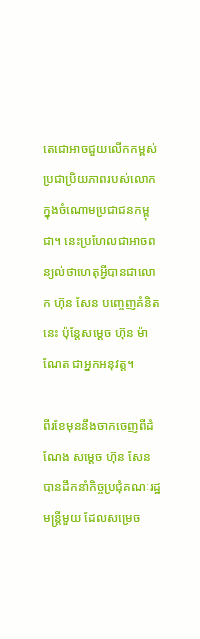តេជោអាចជួយលើកកម្ពស់ប្រជាប្រិយភាពរបស់លោកក្នុងចំណោមប្រជាជនកម្ពុជា។ នេះប្រហែលជាអាចពន្យល់ថាហេតុអ្វីបានជាលោក ហ៊ុន សែន បញ្ចេញគំនិតនេះ ប៉ុន្តែសម្តេច ហ៊ុន ម៉ាណែត ជាអ្នកអនុវត្ត។

ពីរខែមុននឹងចាកចេញពីដំណែង សម្តេច ហ៊ុន សែន បានដឹកនាំកិច្ចប្រជុំគណៈរដ្ឋមន្ត្រីមួយ ដែលសម្រេច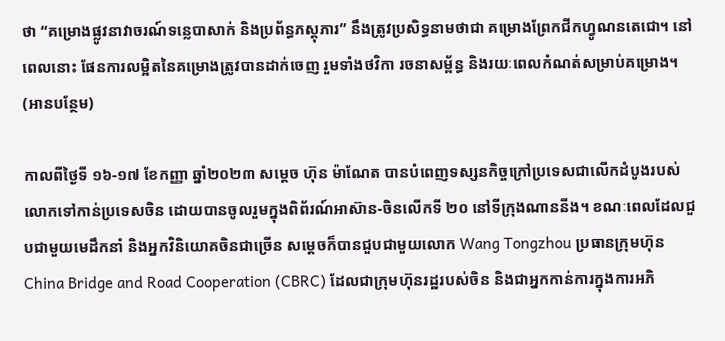ថា “គម្រោងផ្លូវនាវាចរណ៍ទន្លេបាសាក់ និងប្រព័ន្ធភស្តុភារ” នឹងត្រូវប្រសិទ្ធនាមថាជា គម្រោងព្រែកជីកហ្វូណនតេជោ។ នៅពេលនោះ ផែនការលម្អិតនៃគម្រោងត្រូវបានដាក់ចេញ រួមទាំងថវិកា រចនាសម្ព័ន្ធ និងរយៈពេលកំណត់សម្រាប់គម្រោង។ (អានបន្ថែម)

កាលពីថ្ងៃទី ១៦-១៧ ខែកញ្ញា ឆ្នាំ២០២៣ សម្តេច ហ៊ុន ម៉ាណែត បានបំពេញទស្សនកិច្ចក្រៅប្រទេសជាលើកដំបូងរបស់លោកទៅកាន់ប្រទេសចិន ដោយបានចូលរួមក្នុងពិព័រណ៍អាស៊ាន-ចិនលើកទី ២០ នៅទីក្រុងណាននីង។ ខណៈពេលដែលជួបជាមួយមេដឹកនាំ និងអ្នកវិនិយោគចិនជាច្រើន សម្តេចក៏បានជួបជាមួយលោក Wang Tongzhou ប្រធានក្រុមហ៊ុន China Bridge and Road Cooperation (CBRC) ដែលជាក្រុមហ៊ុនរដ្ឋរបស់ចិន និងជាអ្នកកាន់ការក្នុងការអភិ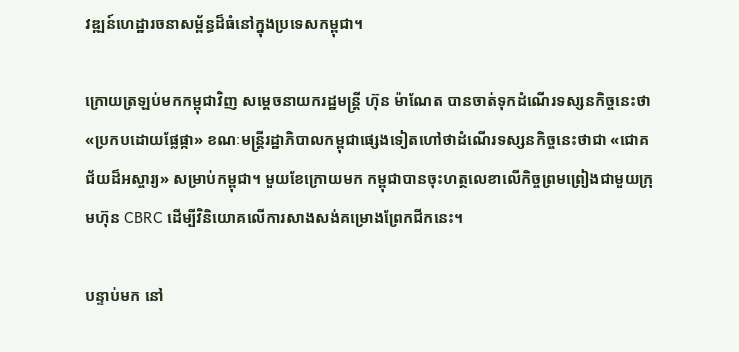វឌ្ឍន៍ហេដ្ឋារចនាសម្ព័ន្ធដ៏ធំនៅក្នុងប្រទេសកម្ពុជា។

ក្រោយត្រឡប់មកកម្ពុជាវិញ សម្តេចនាយករដ្ឋមន្ត្រី ហ៊ុន ម៉ាណែត បានចាត់ទុកដំណើរទស្សនកិច្ចនេះថា «ប្រកបដោយផ្លែផ្កា» ខណៈមន្ត្រីរដ្ឋាភិបាលកម្ពុជាផ្សេងទៀតហៅថាដំណើរទស្សនកិច្ចនេះថាជា «ជោគជ័យដ៏អស្ចារ្យ» សម្រាប់កម្ពុជា។ មួយខែក្រោយមក កម្ពុជាបានចុះហត្ថលេខាលើកិច្ចព្រមព្រៀងជាមួយក្រុមហ៊ុន CBRC ដើម្បីវិនិយោគលើការសាងសង់គម្រោងព្រែកជីកនេះ។

បន្ទាប់មក នៅ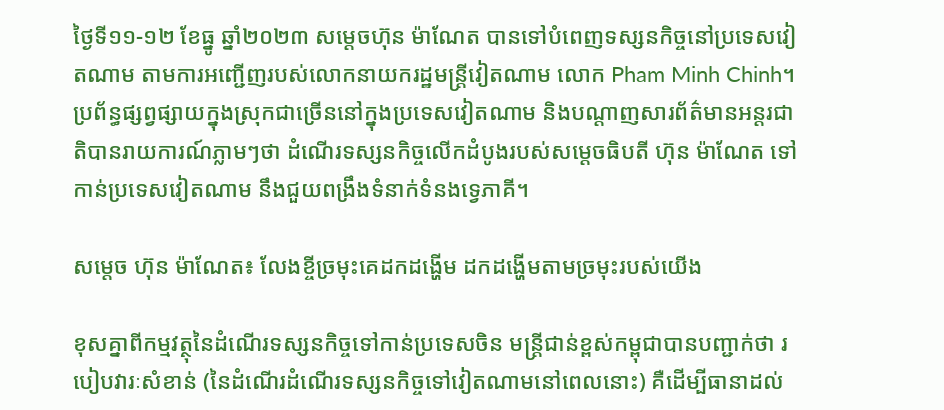ថ្ងៃទី១១-១២ ខែធ្នូ ឆ្នាំ២០២៣ សម្តេចហ៊ុន ម៉ាណែត បានទៅបំពេញទស្សនកិច្ចនៅប្រទេសវៀតណាម តាមការអញ្ជើញរបស់លោកនាយករដ្ឋមន្ត្រីវៀតណាម លោក Pham Minh Chinh។ ប្រព័ន្ធផ្សព្វផ្សាយក្នុងស្រុកជាច្រើននៅក្នុងប្រទេសវៀតណាម និងបណ្តាញសារព័ត៌មានអន្តរជាតិបានរាយការណ៍ភ្លាមៗថា ដំណើរទស្សនកិច្ចលើកដំបូងរបស់សម្តេចធិបតី ហ៊ុន ម៉ាណែត ទៅកាន់ប្រទេសវៀតណាម នឹងជួយពង្រឹងទំនាក់ទំនងទ្វេភាគី។

សម្តេច ហ៊ុន ម៉ាណែត៖ លែងខ្ចីច្រមុះគេដកដង្ហើម ដកដង្ហើមតាមច្រមុះរបស់យើង

ខុសគ្នាពីកម្មវត្ថុនៃដំណើរទស្សនកិច្ចទៅកាន់ប្រទេសចិន មន្ត្រីជាន់ខ្ពស់កម្ពុជាបានបញ្ជាក់ថា របៀបវារៈសំខាន់ (នៃដំណើរដំណើរទស្សនកិច្ចទៅវៀតណាមនៅពេលនោះ) គឺដើម្បីធានាដល់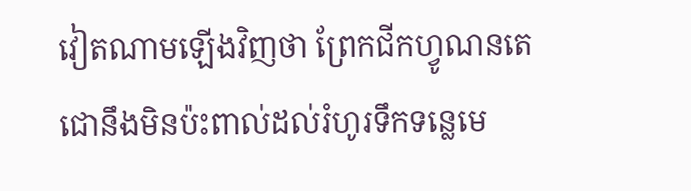វៀតណាមឡើងវិញថា ព្រែកជីកហ្វូណនតេជោនឹងមិនប៉ះពាល់ដល់រំហូរទឹកទន្លេមេ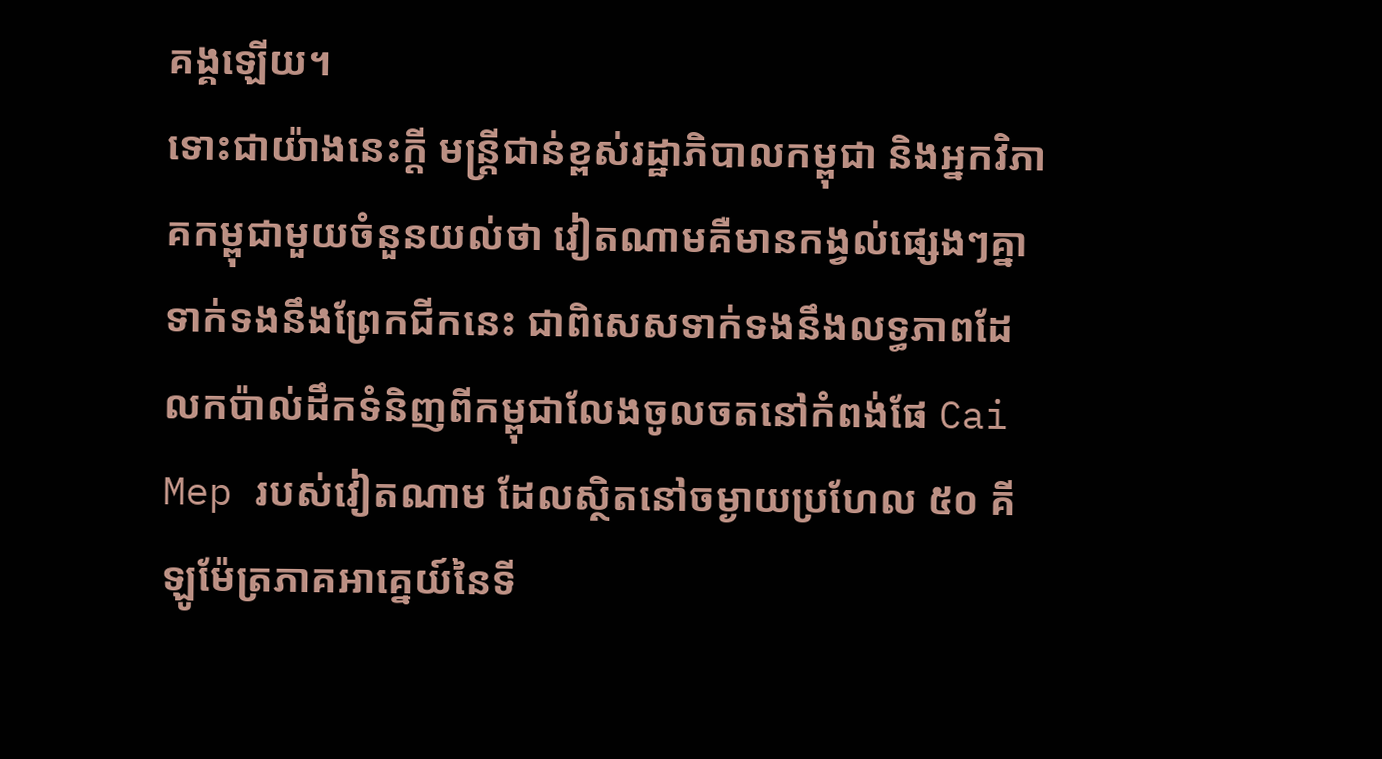គង្គឡើយ។
ទោះជាយ៉ាងនេះក្តី មន្ត្រីជាន់ខ្ពស់រដ្ឋាភិបាលកម្ពុជា និងអ្នកវិភាគកម្ពុជាមួយចំនួនយល់ថា វៀតណាមគឺមានកង្វល់ផ្សេងៗគ្នាទាក់ទងនឹងព្រែកជីកនេះ ជាពិសេសទាក់ទងនឹងលទ្ធភាពដែលកប៉ាល់ដឹកទំនិញពីកម្ពុជាលែងចូលចតនៅកំពង់ផែ Cai Mep របស់វៀតណាម ដែលស្ថិតនៅចម្ងាយប្រហែល ៥០ គីឡូម៉ែត្រភាគអាគ្នេយ៍នៃទី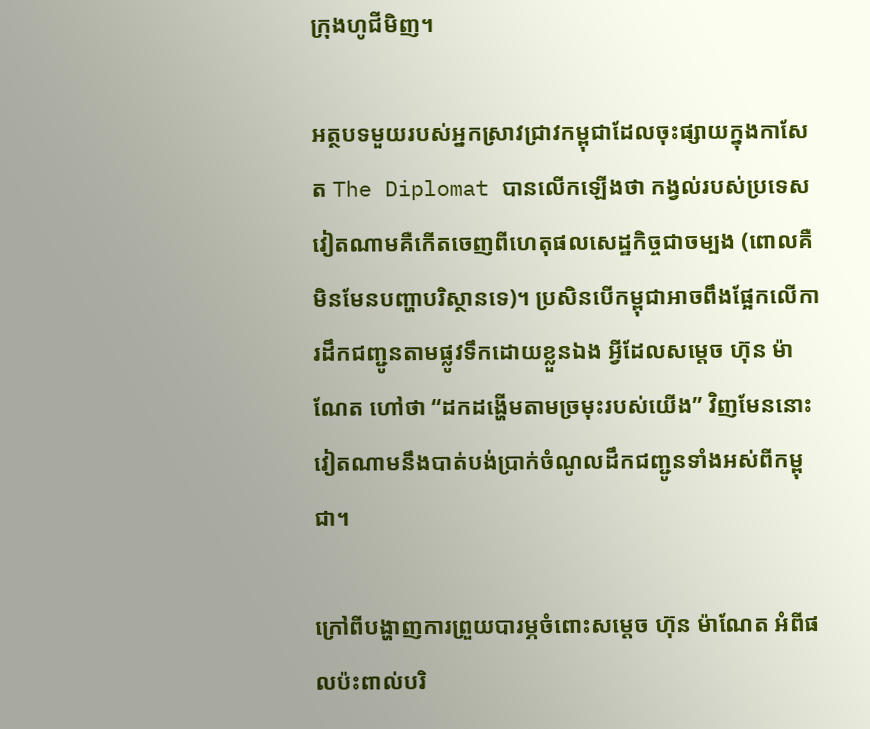ក្រុងហូជីមិញ។

អត្ថបទមួយរបស់អ្នកស្រាវជ្រាវកម្ពុជាដែលចុះផ្សាយក្នុងកាសែត The Diplomat បានលើកឡើងថា កង្វល់របស់ប្រទេសវៀតណាមគឺកើតចេញពីហេតុផលសេដ្ឋកិច្ចជាចម្បង (ពោលគឺមិនមែនបញ្ហាបរិស្ថានទេ)។ ប្រសិនបើកម្ពុជាអាចពឹងផ្អែកលើការដឹកជញ្ជូនតាមផ្លូវទឹកដោយខ្លួនឯង អ្វីដែលសម្តេច ហ៊ុន ម៉ាណែត ហៅថា “ដកដង្ហើមតាមច្រមុះរបស់យើង” វិញមែននោះ វៀតណាមនឹងបាត់បង់ប្រាក់ចំណូលដឹកជញ្ជូនទាំងអស់ពីកម្ពុជា។

ក្រៅពីបង្ហាញការព្រួយបារម្ភចំពោះសម្តេច ហ៊ុន ម៉ាណែត អំពីផលប៉ះពាល់បរិ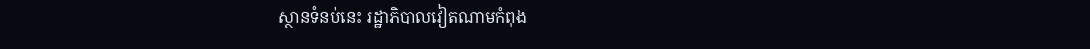ស្ថានទំនប់នេះ រដ្ឋាភិបាលវៀតណាមកំពុង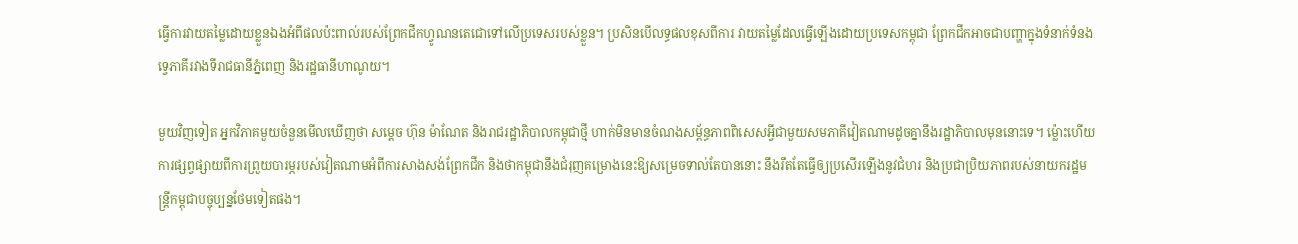ធ្វើការវាយតម្លៃដោយខ្លួនឯងអំពីផលប៉ះពាល់របស់ព្រែកជីកហ្វូណនតេជោទៅលើប្រទេសរបស់ខ្លួន។ ប្រសិនបើលទ្ធផលខុសពីការ វាយតម្លៃដែលធ្វើឡើងដោយប្រទេសកម្ពុជា ព្រែកជីកអាចជាបញ្ហាក្នុងទំនាក់ទំនងទ្វេភាគីរវាងទីរាជធានីភ្នំពេញ និងរដ្ឋធានីហាណូយ។

មួយវិញទៀត អ្នកវិភាគមួយចំនួនមើលឃើញថា សម្តេច ហ៊ុន ម៉ាណែត និងរាជរដ្ឋាភិបាលកម្ពុជាថ្មី ហាក់មិនមានចំណងសម្ព័ន្ធភាពពិសេសអ្វីជាមួយសមភាគីវៀតណាមដូចគ្នានឹងរដ្ឋាភិបាលមុននោះទេ។ ម្ល៉ោះហើយការផ្សព្វផ្សាយពីការព្រួយបារម្ភរបស់វៀតណាមអំពីការសាងសង់ព្រែកជីក និងថាកម្ពុជានឹងជំរុញគម្រោងនេះឱ្យសម្រេចទាល់តែបាននោះ នឹងរឹតតែធ្វើឲ្យប្រសើរឡើងនូវជំហរ និងប្រជាប្រិយភាពរបស់នាយករដ្ឋមន្ត្រីកម្ពុជាបច្ចុប្បន្នថែមទៀតផង។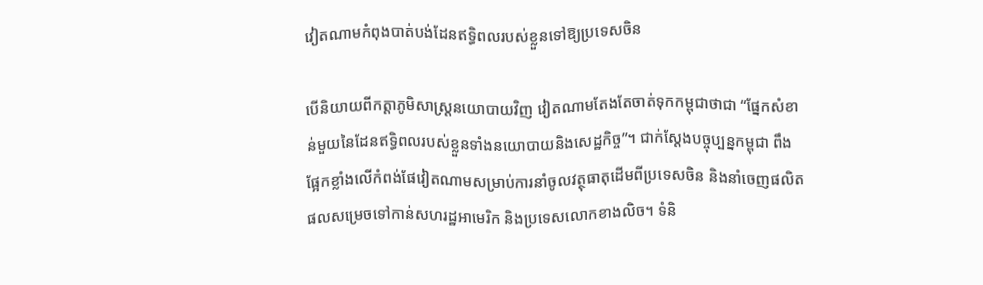វៀតណាមកំពុងបាត់បង់ដែនឥទ្ធិពលរបស់ខ្លួនទៅឱ្យប្រទេសចិន

បើនិយាយពីកត្តាភូមិសាស្ត្រនយោបាយវិញ វៀតណាមតែងតែចាត់ទុកកម្ពុជាថាជា “ផ្នែកសំខាន់មួយនៃដែនឥទ្ធិពលរបស់ខ្លួនទាំងនយោបាយនិងសេដ្ឋកិច្ច”។ ជាក់ស្តែងបច្ចុប្បន្នកម្ពុជា ពឹងផ្អែកខ្លាំងលើកំពង់ផែវៀតណាមសម្រាប់ការនាំចូលវត្ថុធាតុដើមពីប្រទេសចិន និងនាំចេញផលិតផលសម្រេចទៅកាន់សហរដ្ឋអាមេរិក និងប្រទេសលោកខាងលិច។ ទំនិ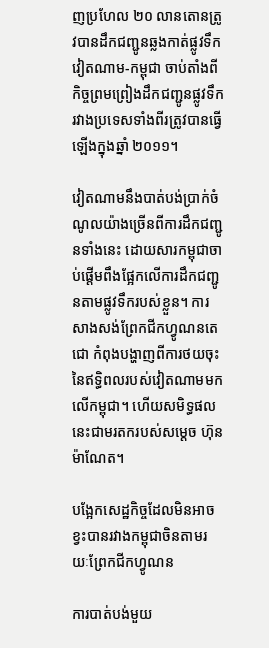ញប្រហែល ២០ លានតោនត្រូវបានដឹកជញ្ជូនឆ្លងកាត់ផ្លូវទឹកវៀតណាម-កម្ពុជា ចាប់តាំងពីកិច្ចព្រមព្រៀងដឹកជញ្ជូនផ្លូវទឹករវាងប្រទេសទាំងពីរត្រូវបានធ្វើឡើងក្នុងឆ្នាំ ២០១១។

វៀតណាមនឹងបាត់បង់ប្រាក់ចំណូលយ៉ាងច្រើនពីការដឹកជញ្ជូនទាំងនេះ ដោយសារកម្ពុជាចាប់ផ្តើមពឹងផ្អែកលើការដឹកជញ្ជូនតាមផ្លូវទឹករបស់ខ្លួន។ ការសាងសង់ព្រែកជីកហ្វូណនតេជោ កំពុងបង្ហាញពីការថយចុះនៃឥទ្ធិពលរបស់វៀតណាមមកលើកម្ពុជា។ ហើយសមិទ្ធផលនេះជាមរតករបស់សម្តេច ហ៊ុន ម៉ាណែត។

បង្អែកសេដ្ឋកិច្ចដែលមិនអាចខ្វះបានរវាងកម្ពុជាចិនតាមរយៈព្រែកជីកហ្វូណន

ការបាត់បង់មួយ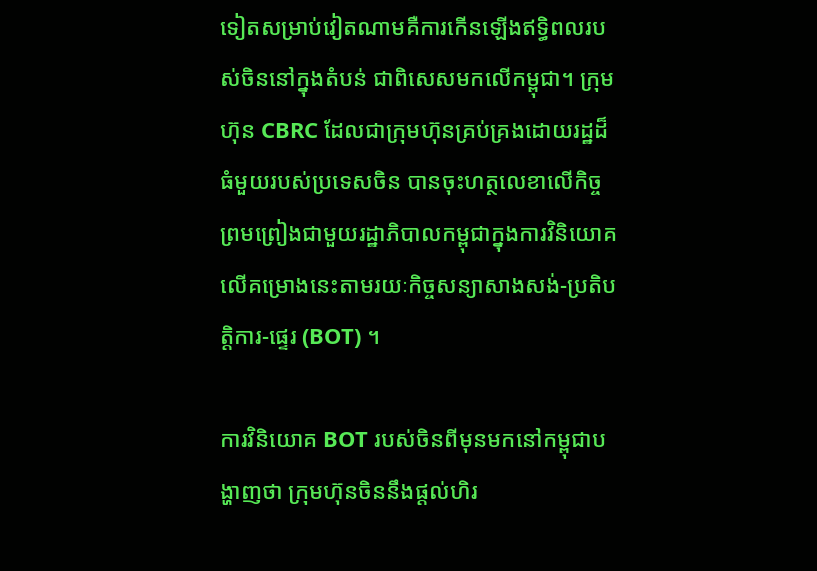ទៀតសម្រាប់វៀតណាមគឺការកើនឡើងឥទ្ធិពលរបស់ចិននៅក្នុងតំបន់ ជាពិសេសមកលើកម្ពុជា។ ក្រុមហ៊ុន CBRC ដែលជាក្រុមហ៊ុនគ្រប់គ្រងដោយរដ្ឋដ៏ធំមួយរបស់ប្រទេសចិន បានចុះហត្ថលេខាលើកិច្ចព្រមព្រៀងជាមួយរដ្ឋាភិបាលកម្ពុជាក្នុងការវិនិយោគលើគម្រោងនេះតាមរយៈកិច្ចសន្យាសាងសង់-ប្រតិបត្តិការ-ផ្ទេរ (BOT) ។

ការវិនិយោគ BOT របស់ចិនពីមុនមកនៅកម្ពុជាបង្ហាញថា ក្រុមហ៊ុនចិននឹងផ្តល់ហិរ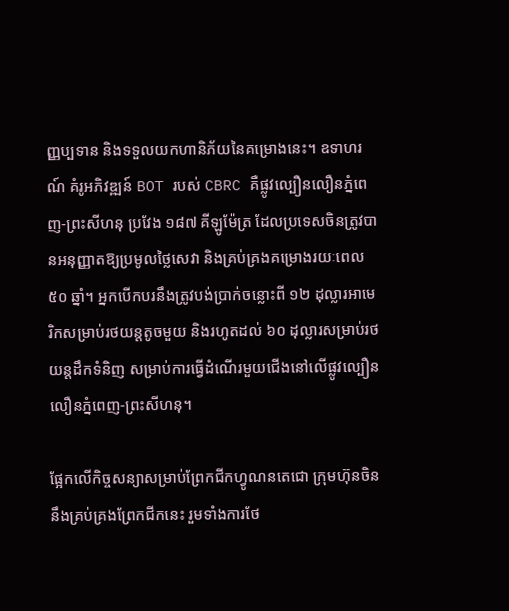ញ្ញប្បទាន និងទទួលយកហានិភ័យនៃគម្រោងនេះ។ ឧទាហរណ៍ គំរូអភិវឌ្ឍន៍ BOT របស់ CBRC គឺផ្លូវល្បឿនលឿនភ្នំពេញ-ព្រះសីហនុ ប្រវែង ១៨៧ គីឡូម៉ែត្រ ដែលប្រទេសចិនត្រូវបានអនុញ្ញាតឱ្យប្រមូលថ្លៃសេវា និងគ្រប់គ្រងគម្រោងរយៈពេល ៥០ ឆ្នាំ។ អ្នកបើកបរនឹងត្រូវបង់ប្រាក់ចន្លោះពី ១២ ដុល្លារអាមេរិកសម្រាប់រថយន្តតូចមួយ និងរហូតដល់ ៦០ ដុល្លារសម្រាប់រថយន្តដឹកទំនិញ សម្រាប់ការធ្វើដំណើរមួយជើងនៅលើផ្លូវល្បឿនលឿនភ្នំពេញ-ព្រះសីហនុ។

ផ្អែកលើកិច្ចសន្យាសម្រាប់ព្រែកជីកហ្វូណនតេជោ ក្រុមហ៊ុនចិននឹងគ្រប់គ្រងព្រែកជីកនេះ រួមទាំងការថែ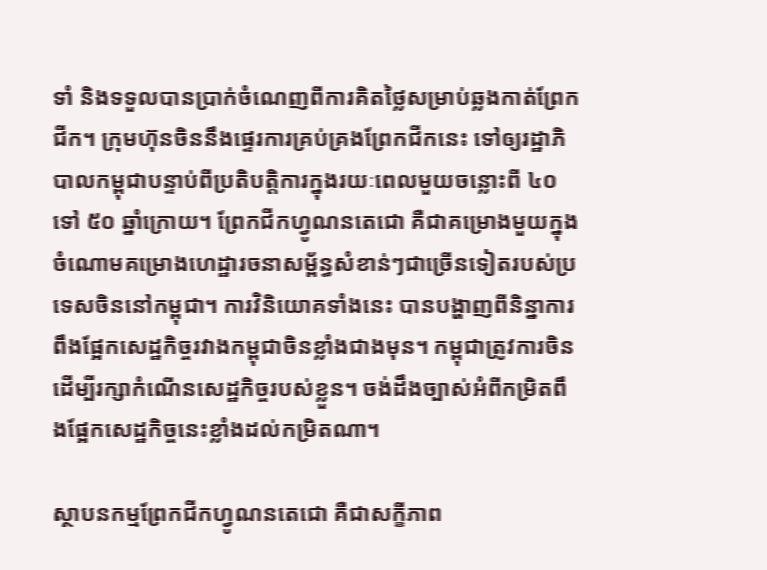ទាំ និងទទួលបានប្រាក់ចំណេញពីការគិតថ្លៃសម្រាប់ឆ្លងកាត់ព្រែកជីក។ ក្រុមហ៊ុនចិននឹងផ្ទេរការគ្រប់គ្រងព្រែកជីកនេះ ទៅឲ្យរដ្ឋាភិបាលកម្ពុជាបន្ទាប់ពីប្រតិបត្តិការក្នុងរយៈពេលមួយចន្លោះពី ៤០ ទៅ ៥០ ឆ្នាំក្រោយ។ ព្រែកជីកហ្វូណនតេជោ គឺជាគម្រោងមួយក្នុងចំណោមគម្រោងហេដ្ឋារចនាសម្ព័ន្ធសំខាន់ៗជាច្រើនទៀតរបស់ប្រទេសចិននៅកម្ពុជា។ ការវិនិយោគទាំងនេះ បានបង្ហាញពីនិន្នាការពឹងផ្អែកសេដ្ឋកិច្ចរវាងកម្ពុជាចិនខ្លាំងជាងមុន។ កម្ពុជាត្រូវការចិនដើម្បីរក្សាកំណើនសេដ្ឋកិច្ចរបស់ខ្លួន។ ចង់ដឹងច្បាស់អំពីកម្រិតពឹងផ្អែកសេដ្ឋកិច្ចនេះខ្លាំងដល់កម្រិតណា។

ស្ថាបនកម្មព្រែកជីកហ្វូណនតេជោ គឺជាសក្ខីភាព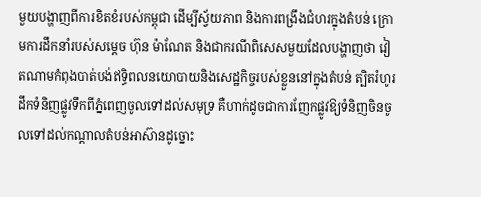មួយបង្ហាញពីការខិតខំរបស់កម្ពុជា ដើម្បីស្វ័យភាព និងការពង្រឹងជំហរក្នុងតំបន់ ក្រោមការដឹកនាំរបស់សម្តេច ហ៊ុន ម៉ាណែត និងជាករណីពិសេសមួយដែលបង្ហាញថា វៀតណាមកំពុងបាត់បង់ឥទ្ធិពលនយោបាយនិងសេដ្ឋកិច្ចរបស់ខ្លួននៅក្នុងតំបន់ ត្បិតរំហូរដឹកទំនិញផ្លូវទឹកពីភ្នំពេញចូលទៅដល់សមុទ្រ គឺហាក់ដូចជាការញែកផ្លូវឱ្យទំនិញចិនចូលទៅដល់កណ្តាលតំបន់អាស៊ានដូច្នោះ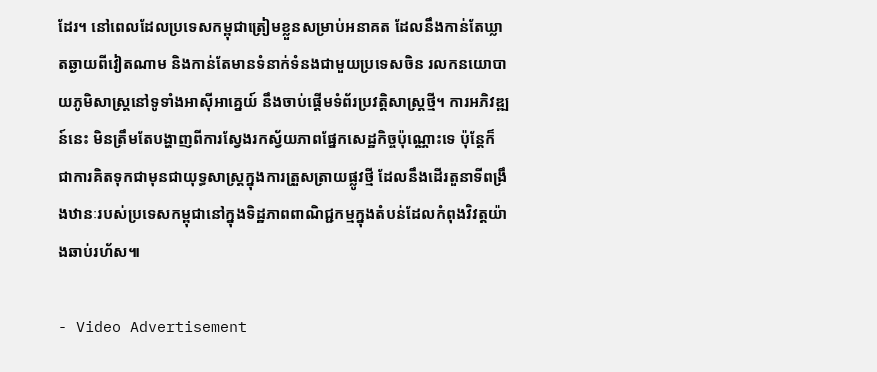ដែរ។ នៅពេលដែលប្រទេសកម្ពុជាត្រៀមខ្លួនសម្រាប់អនាគត ដែលនឹងកាន់តែឃ្លាតឆ្ងាយពីវៀតណាម និងកាន់តែមានទំនាក់ទំនងជាមួយប្រទេសចិន រលកនយោបាយភូមិសាស្ត្រនៅទូទាំងអាស៊ីអាគ្នេយ៍ នឹងចាប់ផ្តើមទំព័រប្រវត្តិសាស្ត្រថ្មី។ ការអភិវឌ្ឍន៍នេះ មិនត្រឹមតែបង្ហាញពីការស្វែងរកស្វ័យភាពផ្នែកសេដ្ឋកិច្ចប៉ុណ្ណោះទេ ប៉ុន្តែក៏ជាការគិតទុកជាមុនជាយុទ្ធសាស្ត្រក្នុងការត្រួសត្រាយផ្លូវថ្មី ដែលនឹងដើរតួនាទីពង្រឹងឋានៈរបស់ប្រទេសកម្ពុជានៅក្នុងទិដ្ឋភាពពាណិជ្ជកម្មក្នុងតំបន់ដែលកំពុងវិវត្តយ៉ាងឆាប់រហ័ស៕

- Video Advertisement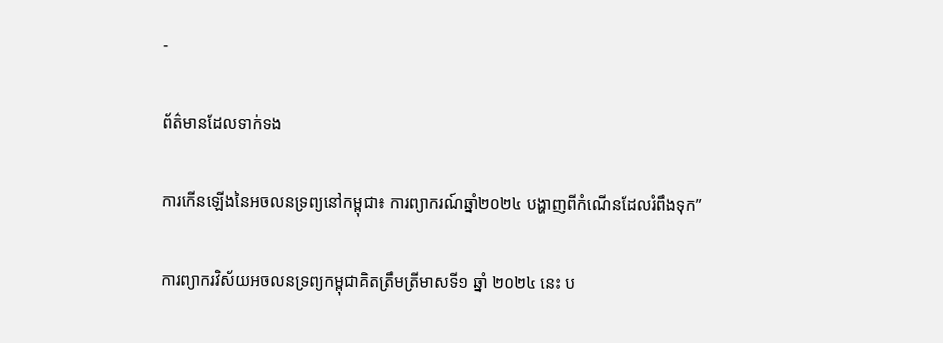-

ព័ត៌មានដែលទាក់ទង

ការកើនឡើងនៃអចលនទ្រព្យនៅកម្ពុជា៖ ការព្យាករណ៍ឆ្នាំ២០២៤ បង្ហាញពីកំណើនដែលរំពឹងទុក”

ការព្យាករវិស័យអចលនទ្រព្យកម្ពុជាគិតត្រឹមត្រីមាសទី១ ឆ្នាំ ២០២៤ នេះ ប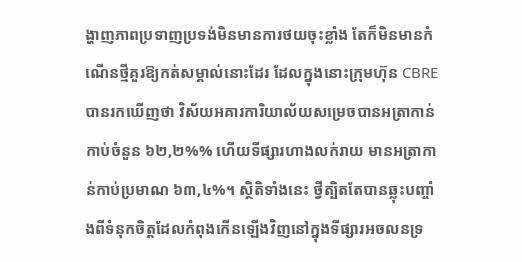ង្ហាញភាពប្រទាញប្រទង់មិនមានការថយចុះខ្លាំង តែក៏មិនមានកំណើនថ្មីគួរឱ្យកត់សម្គាល់នោះដែរ ដែលក្នុងនោះក្រុមហ៊ុន CBRE បានរកឃើញថា វិស័យអគារការិយាល័យសម្រេចបានអត្រាកាន់កាប់ចំនួន ៦២,២%% ហើយទីផ្សារហាងលក់រាយ មានអត្រាកាន់កាប់ប្រមាណ ៦៣,៤%។ ស្ថិតិទាំងនេះ ថ្វីត្បិតតែបានឆ្លុះបញ្ចាំងពីទំនុកចិត្តដែលកំពុងកើនឡើងវិញនៅក្នុងទីផ្សារអចលនទ្រ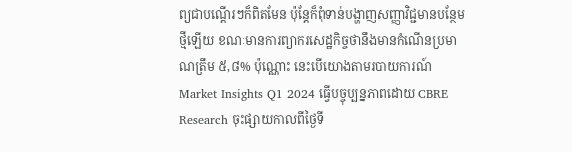ព្យជាបណ្តើរៗក៏ពិតមែន ប៉ុន្តែក៏ពុំទាន់បង្ហាញសញ្ញាវិជ្ជមានបន្ថែមថ្មីឡើយ ខណៈមានការព្យាករសេដ្ឋកិច្ចថានឹងមានកំណើនប្រមាណត្រឹម ៥,៨% ប៉ុណ្ណោះ នេះបើយោងតាមរបាយការណ៍ Market Insights Q1 2024 ធ្វើបច្ចុប្បន្នភាពដោយ CBRE Research ចុះផ្សាយកាលពីថ្ងៃទី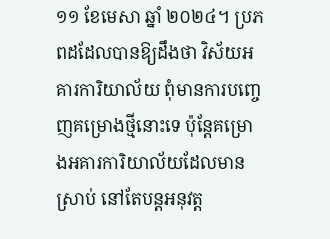១១ ខែមេសា ឆ្នាំ ២០២៤។ ប្រភពដដែលបានឱ្យដឹងថា វិស័យអគារការិយាល័យ ពុំមានការបញ្ចេញគម្រោងថ្មីនោះទេ ប៉ុន្តែគម្រោងអគារការិយាល័យដែលមានស្រាប់ នៅតែបន្តអនុវត្ត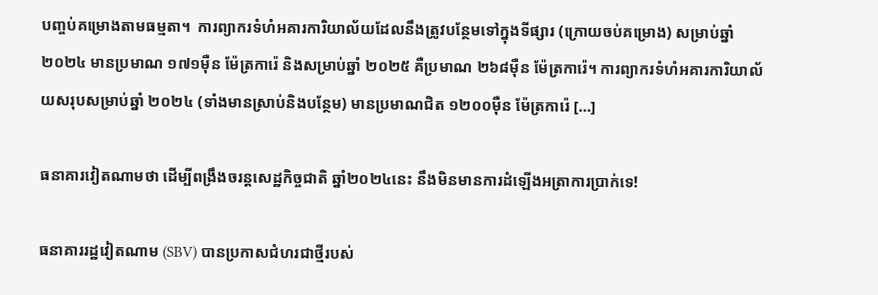បញ្ចប់គម្រោងតាមធម្មតា។  ការព្យាករទំហំអគារការិយាល័យដែលនឹងត្រូវបន្ថែមទៅក្នុងទីផ្សារ (ក្រោយចប់គម្រោង) សម្រាប់ឆ្នាំ ២០២៤ មានប្រមាណ ១៧១ម៉ឺន ម៉ែត្រការ៉េ និងសម្រាប់ឆ្នាំ ២០២៥ គឺប្រមាណ ២៦៨ម៉ឺន ម៉ែត្រការ៉េ។ ការព្យាករទំហំអគារការិយាល័យសរុបសម្រាប់ឆ្នាំ ២០២៤ (ទាំងមានស្រាប់និងបន្ថែម) មានប្រមាណជិត ១២០០ម៉ឺន ម៉ែត្រការ៉េ […]

ធនាគារវៀតណាមថា ដើម្បីពង្រឹងចរន្តសេដ្ឋកិច្ចជាតិ ឆ្នាំ២០២៤នេះ នឹងមិនមានការដំឡើងអត្រាការប្រាក់ទេ!

ធនាគាររដ្ឋវៀតណាម (SBV) បានប្រកាសជំហរជាថ្មីរបស់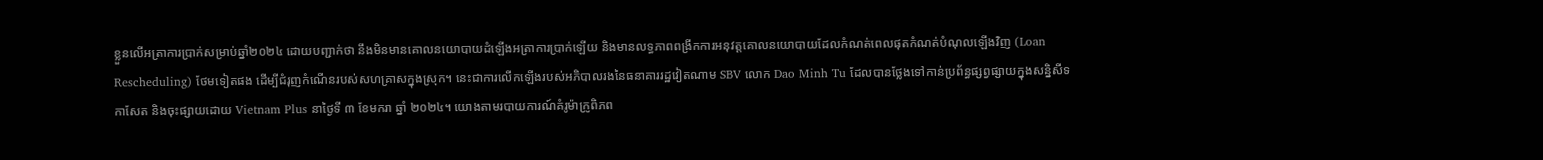ខ្លួនលើអត្រាការប្រាក់សម្រាប់ឆ្នាំ២០២៤ ដោយបញ្ជាក់ថា នឹងមិនមានគោលនយោបាយដំឡើងអត្រាការប្រាក់ឡើយ និងមានលទ្ធភាពពង្រីកការអនុវត្តគោលនយោបាយដែលកំណត់ពេលផុតកំណត់បំណុលឡើងវិញ (Loan Rescheduling) ថែមទៀតផង ដើម្បីជំរុញកំណើនរបស់សហគ្រាសក្នុងស្រុក។ នេះជាការលើកឡើងរបស់អភិបាលរងនៃធនាគាររដ្ឋវៀតណាម SBV លោក Dao Minh Tu ដែលបានថ្លែងទៅកាន់ប្រព័ន្ធផ្សព្វផ្សាយក្នុងសន្និសីទកាសែត និងចុះផ្សាយដោយ Vietnam Plus នាថ្ងៃទី ៣ ខែមករា ឆ្នាំ ២០២៤។ យោងតាមរបាយការណ៍គំរូម៉ាក្រូពិភព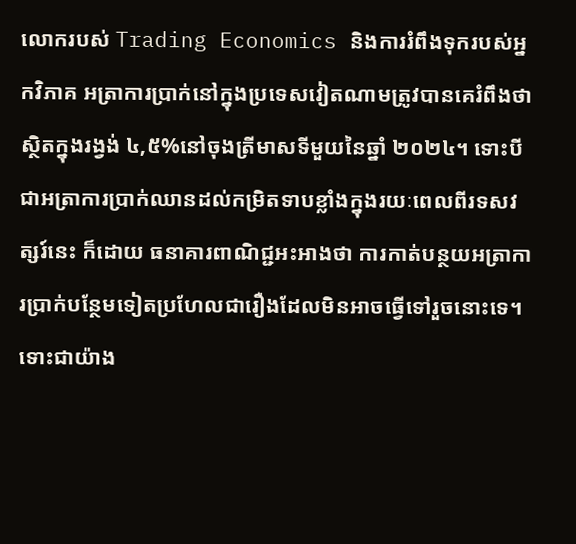លោករបស់ Trading Economics និងការរំពឹងទុករបស់អ្នកវិភាគ អត្រាការប្រាក់នៅក្នុងប្រទេសវៀតណាមត្រូវបានគេរំពឹងថា ស្ថិតក្នុងរង្វង់ ៤,៥%នៅចុងត្រីមាសទីមួយនៃឆ្នាំ ២០២៤។ ទោះបីជាអត្រាការប្រាក់ឈានដល់កម្រិតទាបខ្លាំងក្នុងរយៈពេលពីរទសវត្សរ៍នេះ ក៏ដោយ ធនាគារពាណិជ្ជអះអាងថា ការកាត់បន្ថយអត្រាការប្រាក់បន្ថែមទៀតប្រហែលជារឿងដែលមិនអាចធ្វើទៅរួចនោះទេ។ ទោះជាយ៉ាង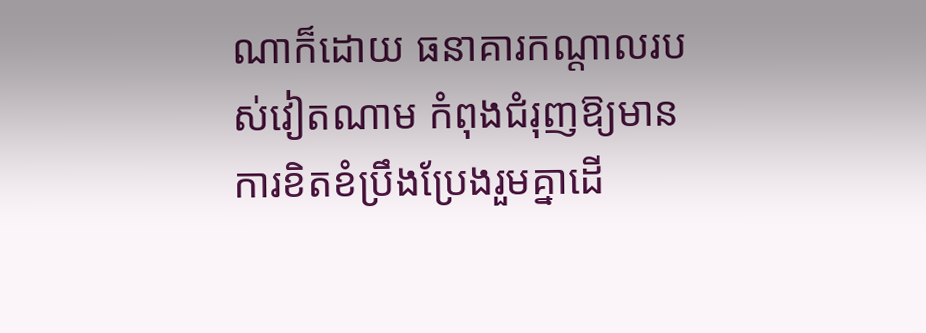ណាក៏ដោយ ធនាគារកណ្តាលរបស់វៀតណាម កំពុងជំរុញឱ្យមានការខិតខំប្រឹងប្រែងរួមគ្នាដើ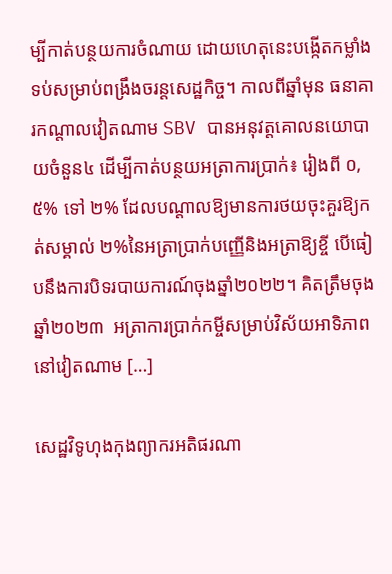ម្បីកាត់បន្ថយការចំណាយ ដោយហេតុនេះបង្កើតកម្លាំងទប់សម្រាប់ពង្រឹងចរន្តសេដ្ឋកិច្ច។ កាលពីឆ្នាំមុន ធនាគារកណ្តាលវៀតណាម SBV បានអនុវត្តគោលនយោបាយចំនួន៤ ដើម្បីកាត់បន្ថយអត្រាការប្រាក់៖ រៀងពី ០,៥% ទៅ ២% ដែលបណ្តាលឱ្យមានការថយចុះគួរឱ្យកត់សម្គាល់ ២%នៃអត្រាប្រាក់បញ្ញើនិងអត្រាឱ្យខ្ចី បើធៀបនឹងការបិទរបាយការណ៍ចុងឆ្នាំ២០២២។ គិតត្រឹមចុងឆ្នាំ២០២៣  អត្រាការប្រាក់កម្ចីសម្រាប់វិស័យអាទិភាពនៅវៀតណាម […]

សេដ្ឋវិទូហុងកុងព្យាករអតិផរណា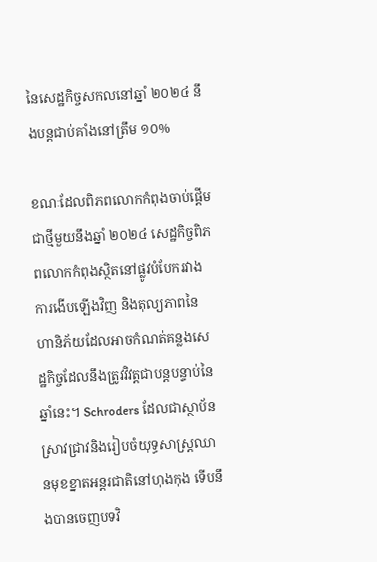នៃសេដ្ឋកិច្ចសកលនៅឆ្នាំ ២០២៤ នឹងបន្តជាប់គាំងនៅត្រឹម ១០%

ខណៈដែលពិភពលោកកំពុងចាប់ផ្តើមជាថ្មីមួយនឹងឆ្នាំ ២០២៤ សេដ្ឋកិច្ចពិភពលោកកំពុងស្ថិតនៅផ្លូវបំបែករវាងការងើបឡើងវិញ និងតុល្យភាពនៃហានិភ័យដែលអាចកំណត់គន្លងសេដ្ឋកិច្ចដែលនឹងត្រូវវិវត្តជាបន្តបន្ទាប់នៃឆ្នាំនេះ។ Schroders ដែលជាស្ថាប័នស្រាវជ្រាវនិងរៀបចំយុទ្ធសាស្ត្រឈានមុខខ្នាតអន្តរជាតិនៅហុងកុង ទើបនឹងបានចេញបទវិ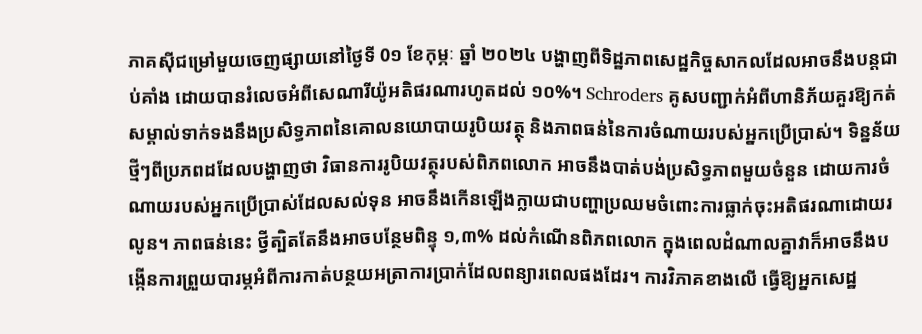ភាគស៊ីជម្រៅមួយចេញផ្សាយនៅថ្ងៃទី 0១ ខែកុម្ភៈ ឆ្នាំ ២០២៤ បង្ហាញពីទិដ្ឋភាពសេដ្ឋកិច្ចសាកលដែលអាចនឹងបន្តជាប់គាំង ដោយបានរំលេចអំពីសេណារីយ៉ូអតិផរណារហូតដល់ ១០%។ Schroders គូសបញ្ជាក់អំពីហានិភ័យគួរឱ្យកត់សម្គាល់ទាក់ទងនឹងប្រសិទ្ធភាពនៃគោលនយោបាយរូបិយវត្ថុ និងភាពធន់នៃការចំណាយរបស់អ្នកប្រើប្រាស់។ ទិន្នន័យថ្មីៗពីប្រភពដដែលបង្ហាញថា វិធានការរូបិយវត្ថុរបស់ពិភពលោក អាចនឹងបាត់បង់ប្រសិទ្ធភាពមួយចំនួន ដោយការចំណាយរបស់អ្នកប្រើប្រាស់ដែលសល់ទុន អាចនឹងកើនឡើងក្លាយជាបញ្ហាប្រឈមចំពោះការធ្លាក់ចុះអតិផរណាដោយរលូន។ ភាពធន់នេះ ថ្វីត្បិតតែនឹងអាចបន្ថែមពិន្ទុ ១,៣% ដល់កំណើនពិភពលោក ក្នុងពេលដំណាលគ្នាវាក៏អាចនឹងបង្កើនការព្រួយបារម្ភអំពីការកាត់បន្ថយអត្រាការប្រាក់ដែលពន្យារពេលផងដែរ។ ការវិភាគខាងលើ ធ្វើឱ្យអ្នកសេដ្ឋ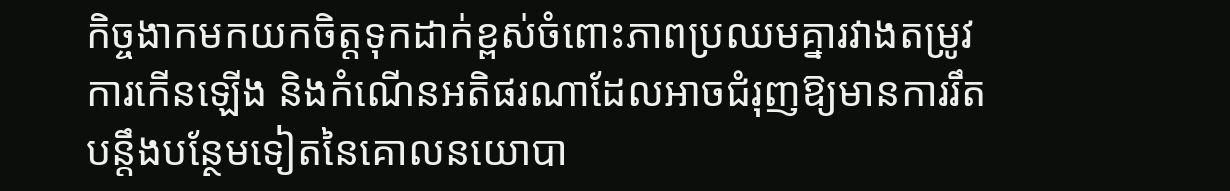កិច្ចងាកមកយកចិត្តទុកដាក់ខ្ពស់ចំពោះភាពប្រឈមគ្នារវាងតម្រូវការកើនឡើង និងកំណើនអតិផរណាដែលអាចជំរុញឱ្យមានការរឹតបន្តឹងបន្ថែមទៀតនៃគោលនយោបា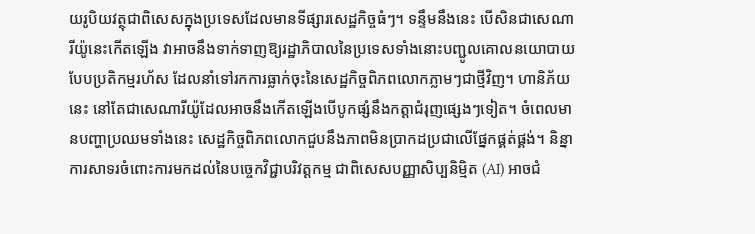យរូបិយវត្ថុជាពិសេសក្នុងប្រទេសដែលមានទីផ្សារសេដ្ឋកិច្ចធំៗ។ ទន្ទឹមនឹងនេះ បើសិនជាសេណារីយ៉ូនេះកើតឡើង វាអាចនឹងទាក់ទាញឱ្យរដ្ឋាភិបាលនៃប្រទេសទាំងនោះបញ្ជូលគោលនយោបាយបែបប្រតិកម្មរហ័ស ដែលនាំទៅរកការធ្លាក់ចុះនៃសេដ្ឋកិច្ចពិភពលោកភ្លាមៗជាថ្មីវិញ។ ហានិភ័យនេះ នៅតែជាសេណារីយ៉ូដែលអាចនឹងកើតឡើងបើបូកផ្សំនឹងកត្តាជំរុញផ្សេងៗទៀត។ ចំពេលមានបញ្ហាប្រឈមទាំងនេះ សេដ្ឋកិច្ចពិភពលោកជួបនឹងភាពមិនប្រាកដប្រជាលើផ្នែកផ្គត់ផ្គង់។ និន្នាការសាទរចំពោះការមកដល់នៃបច្ចេកវិជ្ជាបរិវត្តកម្ម ជាពិសេសបញ្ញាសិប្បនិម្មិត (AI) អាចជំ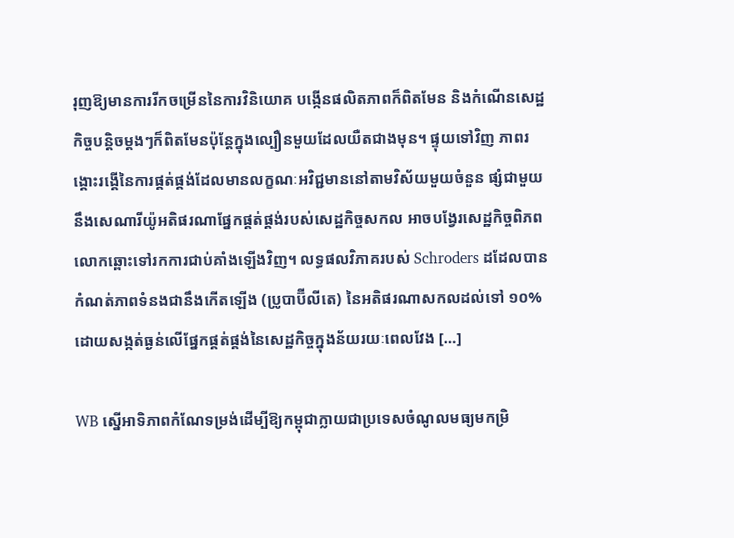រុញឱ្យមានការរីកចម្រើននៃការវិនិយោគ បង្កើនផលិតភាពក៏ពិតមែន និងកំណើនសេដ្ឋកិច្ចបន្តិចម្តងៗក៏ពិតមែនប៉ុន្តែក្នុងល្បឿនមួយដែលយឺតជាងមុន។ ផ្ទុយទៅវិញ ភាពរង្គោះរង្គើនៃការផ្គត់ផ្គង់ដែលមានលក្ខណៈអវិជ្ជមាននៅតាមវិស័យមួយចំនួន ផ្សំជាមួយនឹងសេណារីយ៉ូអតិផរណាផ្នែកផ្គត់ផ្គង់របស់សេដ្ឋកិច្ចសកល អាចបង្វែរសេដ្ឋកិច្ចពិភពលោកឆ្ពោះទៅរកការជាប់គាំងឡើងវិញ។ លទ្ធផលវិភាគរបស់ Schroders ដដែលបានកំណត់ភាពទំនងជានឹងកើតឡើង (ប្រូបាប៊ីលីតេ) នៃអតិផរណាសកលដល់ទៅ ១០% ដោយសង្កត់ធ្ងន់លើផ្នែកផ្គត់ផ្គង់នៃសេដ្ឋកិច្ចក្នុងន័យរយៈពេលវែង […]

WB ស្នើអាទិភាពកំណែទម្រង់ដើម្បីឱ្យកម្ពុជាក្លាយជាប្រទេសចំណូលមធ្យមកម្រិ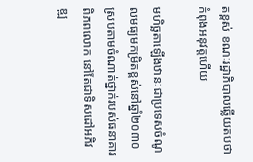តខ្ពស់ ខណៈរដ្ឋាភិបាលឆ្លើយតបថាកំពុងអនុវត្តហើយ

មហិច្ឆតាឡើងឋានៈជាប្រទេសចំណូលមធ្យមកម្រិតខ្ពស់នៅឆ្នាំ២០៣០ ស្របតាមចំណាត់ថ្នាក់របស់ធនាគារពិភពលោក នៅតែជាទិសដៅអភិវឌ្ឍ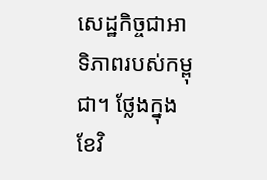សេដ្ឋកិច្ចជាអាទិភាពរបស់កម្ពុជា។ ថ្លែងក្នុងខែវិ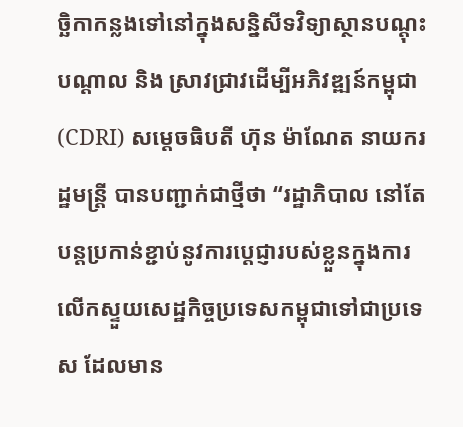ច្ឆិកាកន្លងទៅនៅក្នុងសន្និសីទវិទ្យាស្ថានបណ្តុះបណ្តាល និង ស្រាវជ្រាវដើម្បីអភិវឌ្ឍន៍កម្ពុជា (CDRI) សម្តេចធិបតី ហ៊ុន ម៉ាណែត នាយករដ្ឋមន្ត្រី បានបញ្ជាក់ជាថ្មីថា “រដ្ឋាភិបាល នៅតែបន្តប្រកាន់ខ្ជាប់នូវការប្តេជ្ញារបស់ខ្លួនក្នុងការលើកស្ទួយសេដ្ឋកិច្ចប្រទេសកម្ពុជាទៅជាប្រទេស ដែលមាន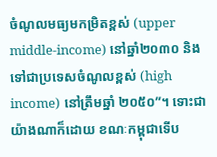ចំណូលមធ្យមកម្រិតខ្ពស់ (upper middle-income) នៅឆ្នាំ២០៣០ និងទៅជាប្រទេសចំណូលខ្ពស់ (high income) នៅត្រឹមឆ្នាំ ២០៥០”។ ទោះជាយ៉ាងណាក៏ដោយ ខណៈកម្ពុជាទើប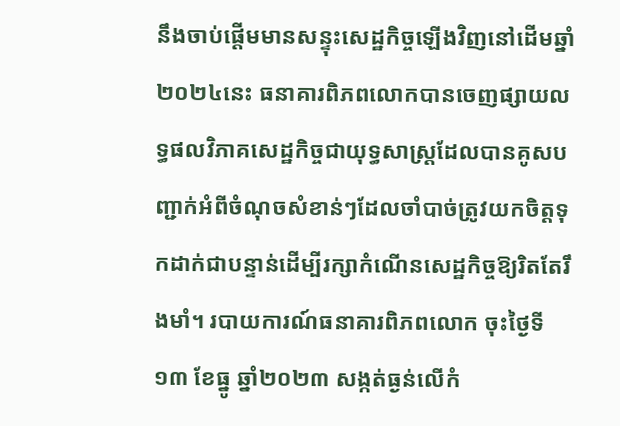នឹងចាប់ផ្តើមមានសន្ទុះសេដ្ឋកិច្ចឡើងវិញនៅដើមឆ្នាំ ២០២៤នេះ ធនាគារពិភពលោកបានចេញផ្សាយលទ្ធផលវិភាគសេដ្ឋកិច្ចជាយុទ្ធសាស្ត្រដែលបានគូសបញ្ជាក់អំពីចំណុចសំខាន់ៗដែលចាំបាច់ត្រូវយកចិត្តទុកដាក់ជាបន្ទាន់ដើម្បីរក្សាកំណើនសេដ្ឋកិច្ចឱ្យរិតតែរឹងមាំ។ របាយការណ៍ធនាគារពិភពលោក ចុះថ្ងៃទី១៣ ខែធ្នូ ឆ្នាំ២០២៣ សង្កត់ធ្ងន់លើកំ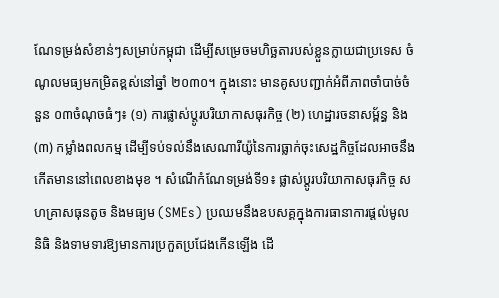ណែទម្រង់សំខាន់ៗសម្រាប់កម្ពុជា ដើម្បីសម្រេចមហិច្ឆតារបស់ខ្លួនក្លាយជាប្រទេស ចំណូលមធ្យមកម្រិតខ្ពស់នៅឆ្នាំ ២០៣០។ ក្នុងនោះ មានគូសបញ្ជាក់អំពីភាពចាំបាច់ចំនួន ០៣ចំណុចធំៗ៖ (១) ការផ្លាស់ប្តូរបរិយាកាសធុរកិច្ច (២) ហេដ្ឋារចនាសម្ព័ន្ធ និង (៣) កម្លាំងពលកម្ម ដើម្បីទប់ទល់នឹងសេណារីយ៉ូនៃការធ្លាក់ចុះសេដ្ឋកិច្ចដែលអាចនឹងកើតមាននៅពេលខាងមុខ ។ សំណើកំណែទម្រង់ទី១៖ ផ្លាស់ប្តូរបរិយាកាសធុរកិច្ច សហគ្រាសធុនតូច និងមធ្យម (SMEs) ប្រឈមនឹងឧបសគ្គក្នុងការធានាការផ្តល់មូលនិធិ និងទាមទារឱ្យមានការប្រកួតប្រជែងកើនឡើង ដើ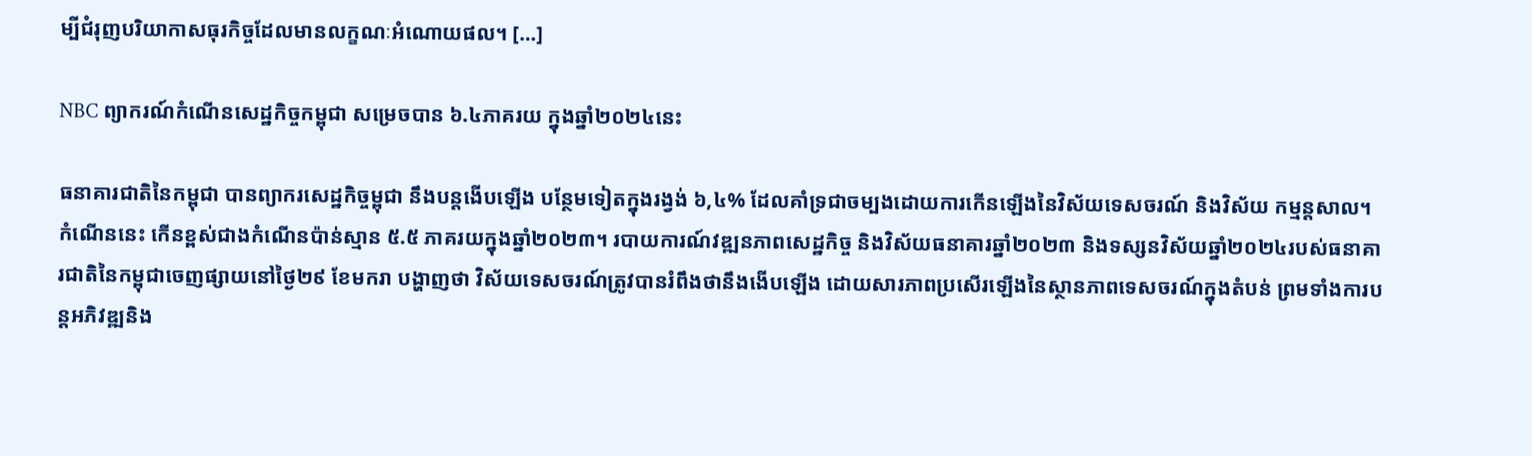ម្បីជំរុញបរិយាកាសធុរកិច្ចដែលមានលក្ខណៈអំណោយផល។ […]

NBC ព្យាករណ៍កំណើនសេដ្ឋកិច្ចកម្ពុជា សម្រេចបាន ៦.៤ភាគរយ ក្នុងឆ្នាំ២០២៤នេះ

ធនាគារជាតិនៃកម្ពុជា បានព្យាករសេដ្ឋកិច្ចម្ពុជា នឹងបន្តងើបឡើង បន្ថែមទៀតក្នុងរង្វង់ ៦,៤% ដែលគាំទ្រជាចម្បងដោយការកើនឡើងនៃវិស័យទេសចរណ៍ និងវិស័យ កម្មន្តសាល។ កំណើននេះ កើនខ្ពស់ជាងកំណើនប៉ាន់ស្មាន ៥.៥ ភាគរយក្នុងឆ្នាំ២០២៣។ របាយការណ៍វឌ្ឍនភាពសេដ្ឋកិច្ច និងវិស័យធនាគារឆ្នាំ២០២៣ និងទស្សនវិស័យឆ្នាំ២០២៤របស់ធនាគារជាតិនៃកម្ពុជាចេញផ្សាយនៅថ្ងៃ២៩ ខែមករា បង្ហាញថា វិស័យទេសចរណ៍ត្រូវបានរំពឹងថានឹងងើបឡើង ដោយសារភាពប្រសើរឡើងនៃស្ថានភាពទេសចរណ៍ក្នុងតំបន់ ព្រមទាំងការបន្តអភិវឌ្ឍនិង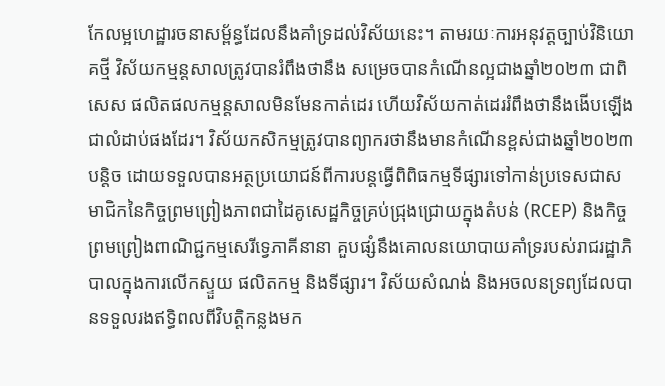កែលម្អហេដ្ឋារចនាសម្ព័ន្ធដែលនឹងគាំទ្រដល់វិស័យនេះ។ តាមរយៈការអនុវត្តច្បាប់វិនិយោគថ្មី វិស័យកម្មន្តសាលត្រូវបានរំពឹងថានឹង សម្រេចបានកំណើនល្អជាងឆ្នាំ២០២៣ ជាពិសេស ផលិតផលកម្មន្តសាលមិនមែនកាត់ដេរ ហើយវិស័យកាត់ដេររំពឹងថានឹងងើបឡើងជាលំដាប់ផងដែរ។ វិស័យកសិកម្មត្រូវបានព្យាករថានឹងមានកំណើនខ្ពស់ជាងឆ្នាំ២០២៣បន្តិច ដោយទទួលបានអត្ថប្រយោជន៍ពីការបន្តធ្វើពិពិធកម្មទីផ្សារទៅកាន់ប្រទេសជាសមាជិកនៃកិច្ចព្រមព្រៀងភាពជាដៃគូសេដ្ឋកិច្ចគ្រប់ជ្រុងជ្រោយក្នុងតំបន់ (RCEP) និងកិច្ចព្រមព្រៀងពាណិជ្ជកម្មសេរីទ្វេភាគីនានា គួបផ្សំនឹងគោលនយោបាយគាំទ្ររបស់រាជរដ្ឋាភិបាលក្នុងការលើកស្ទួយ ផលិតកម្ម និងទីផ្សារ។ វិស័យសំណង់ និងអចលនទ្រព្យដែលបានទទួលរងឥទ្ធិពលពីវិបត្តិកន្លងមក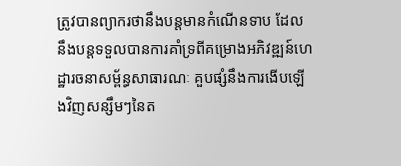ត្រូវបានព្យាករថានឹងបន្តមានកំណើនទាប ដែលនឹងបន្តទទួលបានការគាំទ្រពីគម្រោងអភិវឌ្ឍន៍ហេដ្ឋារចនាសម្ព័ន្ធសាធារណៈ គួបផ្សំនឹងការងើបឡើងវិញសន្សឹមៗនៃត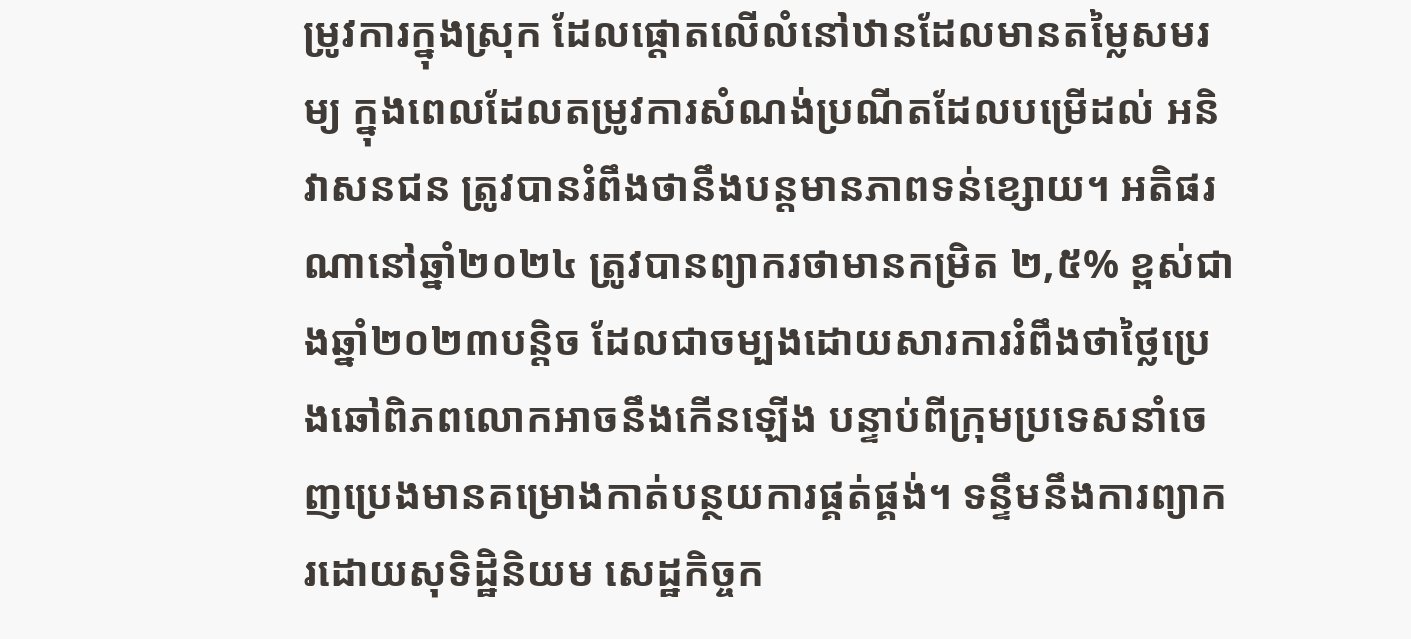ម្រូវការក្នុងស្រុក ដែលផ្តោតលើលំនៅឋានដែលមានតម្លៃសមរម្យ ក្នុងពេលដែលតម្រូវការសំណង់ប្រណីតដែលបម្រើដល់ អនិវាសនជន ត្រូវបានរំពឹងថានឹងបន្តមានភាពទន់ខ្សោយ។ អតិផរណានៅឆ្នាំ២០២៤ ត្រូវបានព្យាករថាមានកម្រិត ២,៥% ខ្ពស់ជាងឆ្នាំ២០២៣បន្តិច ដែលជាចម្បងដោយសារការរំពឹងថាថ្លៃប្រេងឆៅពិភពលោកអាចនឹងកើនឡើង បន្ទាប់ពីក្រុមប្រទេសនាំចេញប្រេងមានគម្រោងកាត់បន្ថយការផ្គត់ផ្គង់។ ទន្ទឹមនឹងការព្យាករដោយសុទិដ្ឋិនិយម សេដ្ឋកិច្ចក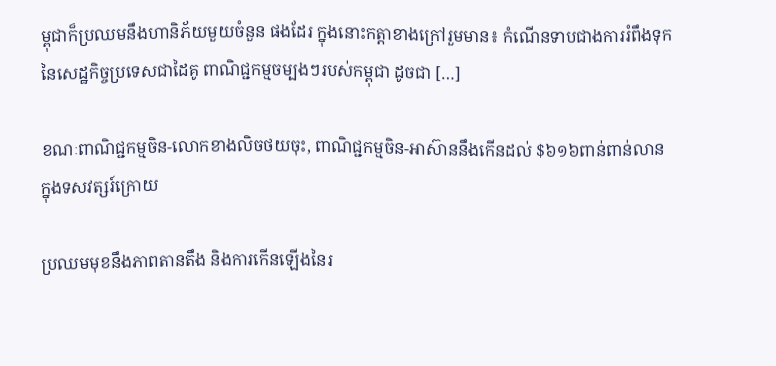ម្ពុជាក៏ប្រឈមនឹងហានិភ័យមួយចំនួន ផងដែរ ក្នុងនោះកត្តាខាងក្រៅរួមមាន៖ កំណើនទាបជាងការរំពឹងទុកនៃសេដ្ឋកិច្ចប្រទេសជាដៃគូ ពាណិជ្ជកម្មចម្បងៗរបស់កម្ពុជា ដូចជា […]

ខណៈពាណិជ្ជកម្មចិន-លោកខាងលិចថយចុះ, ពាណិជ្ជកម្មចិន-អាស៊ាននឹងកើនដល់ $៦១៦ពាន់ពាន់លាន ក្នុងទសវត្សរ៍ក្រោយ

ប្រឈមមុខនឹងភាពតានតឹង និងការកើនឡើងនៃរ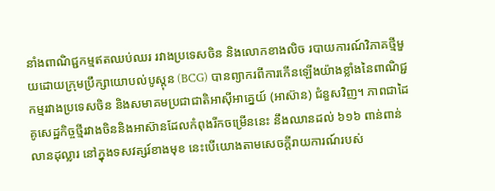នាំងពាណិជ្ជកម្មឥតឈប់ឈរ រវាងប្រទេសចិន និងលោកខាងលិច របាយការណ៍វិភាគថ្មីមួយដោយក្រុមប្រឹក្សាយោបល់បូស្តុន (BCG) បានព្យាករពីការកើនឡើងយ៉ាងខ្លាំងនៃពាណិជ្ជកម្មរវាងប្រទេសចិន និងសមាគមប្រជាជាតិអាស៊ីអាគ្នេយ៍ (អាស៊ាន) ជំនួសវិញ។ ភាពជាដៃគូសេដ្ឋកិច្ចថ្មីរវាងចិននិងអាស៊ានដែលកំពុងរីកចម្រើននេះ នឹងឈានដល់ ៦១៦ ពាន់ពាន់លានដុល្លារ នៅក្នុងទសវត្សរ៍ខាងមុខ នេះបើយោងតាមសេចក្តីរាយការណ៍របស់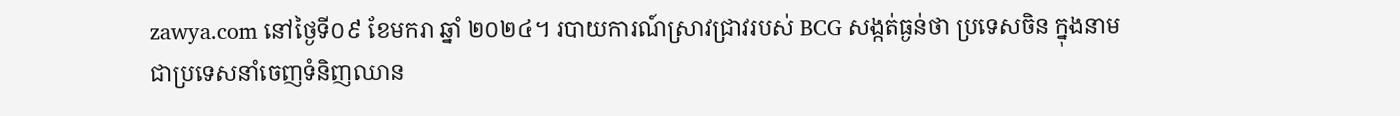zawya.com នៅថ្ងៃទី០៩ ខែមករា ឆ្នាំ ២០២៤។ របាយការណ៍ស្រាវជ្រាវរបស់ BCG សង្កត់ធ្ងន់ថា ប្រទេសចិន ក្នុងនាមជាប្រទេសនាំចេញទំនិញឈាន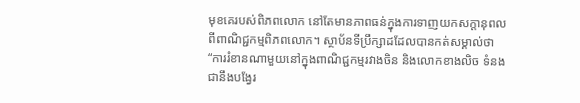មុខគេរបស់ពិភពលោក នៅតែមានភាពធន់ក្នុងការទាញយកសក្ដានុពលពីពាណិជ្ជកម្មពិភពលោក។ ស្ថាប័នទីប្រឹក្សាដដែលបានកត់សម្គាល់ថា “ការរំខានណាមួយនៅក្នុងពាណិជ្ជកម្មរវាងចិន និងលោកខាងលិច ទំនងជានឹងបង្វែរ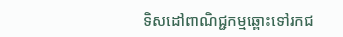ទិសដៅពាណិជ្ជកម្មឆ្ពោះទៅរកជ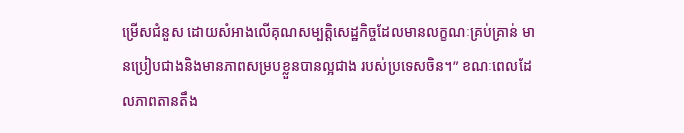ម្រើសជំនួស ដោយសំអាងលើគុណសម្បត្តិសេដ្ឋកិច្ចដែលមានលក្ខណៈគ្រប់គ្រាន់ មានប្រៀបជាងនិងមានភាពសម្របខ្លួនបានល្អជាង របស់ប្រទេសចិន។” ខណៈពេលដែលភាពតានតឹង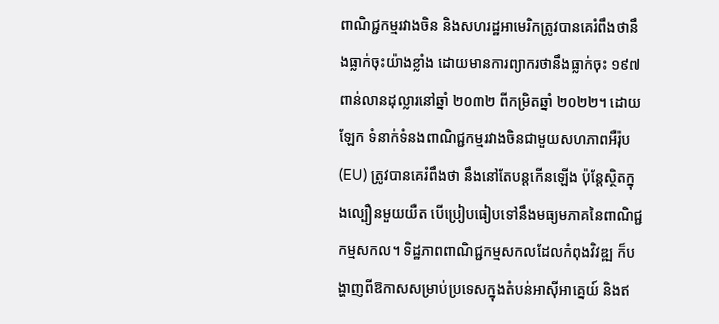ពាណិជ្ជកម្មរវាងចិន និងសហរដ្ឋអាមេរិកត្រូវបានគេរំពឹងថានឹងធ្លាក់ចុះយ៉ាងខ្លាំង ដោយមានការព្យាករថានឹងធ្លាក់ចុះ ១៩៧ពាន់លានដុល្លារនៅឆ្នាំ ២០៣២ ពីកម្រិតឆ្នាំ ២០២២។ ដោយឡែក ទំនាក់ទំនងពាណិជ្ជកម្មរវាងចិនជាមួយសហភាពអឺរ៉ុប (EU) ត្រូវបានគេរំពឹងថា នឹងនៅតែបន្តកើនឡើង ប៉ុន្តែស្ថិតក្នុងល្បឿនមួយយឺត បើប្រៀបធៀបទៅនឹងមធ្យមភាគនៃពាណិជ្ជកម្មសកល។ ទិដ្ឋភាពពាណិជ្ជកម្មសកលដែលកំពុងវិវឌ្ឍ ក៏បង្ហាញពីឱកាសសម្រាប់ប្រទេសក្នុងតំបន់អាស៊ីអាគ្នេយ៍ និងឥ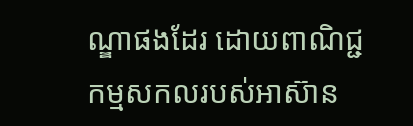ណ្ឌាផងដែរ ដោយពាណិជ្ជកម្មសកលរបស់អាស៊ាន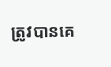ត្រូវបានគេ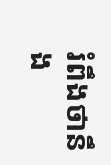រំពឹងថានឹង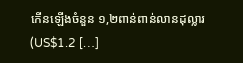កើនឡើងចំនួន ១,២ពាន់ពាន់លានដុល្លារ (US$1.2 […]